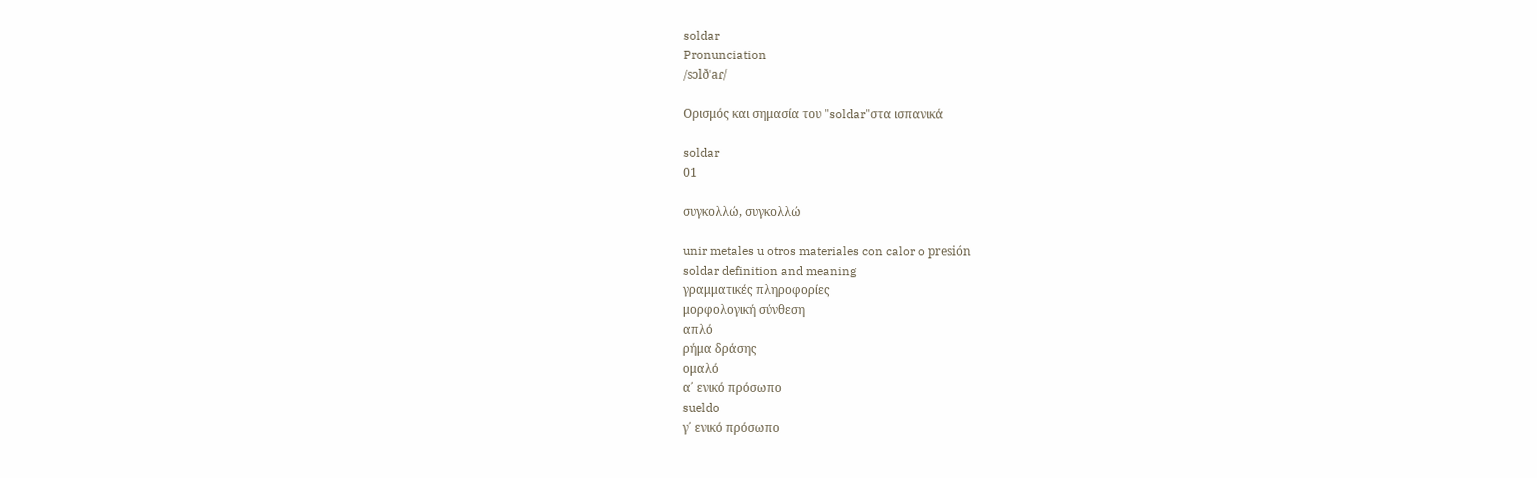soldar
Pronunciation
/sɔlðˈaɾ/

Ορισμός και σημασία του "soldar"στα ισπανικά

soldar
01

συγκολλώ, συγκολλώ

unir metales u otros materiales con calor o presión
soldar definition and meaning
γραμματικές πληροφορίες
μορφολογική σύνθεση
απλό
ρήμα δράσης
ομαλό
α΄ ενικό πρόσωπο
sueldo
γ΄ ενικό πρόσωπο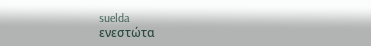suelda
ενεστώτα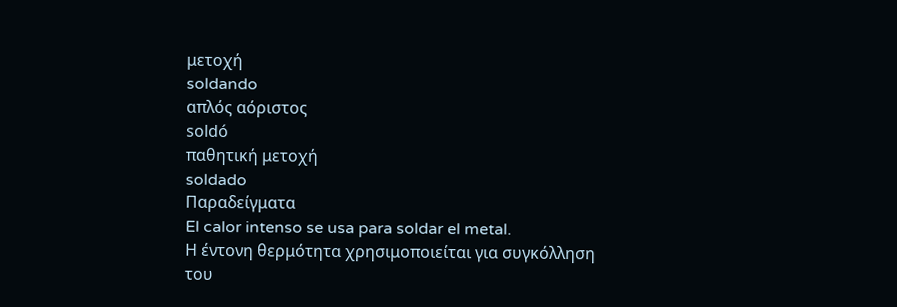μετοχή
soldando
απλός αόριστος
soldó
παθητική μετοχή
soldado
Παραδείγματα
El calor intenso se usa para soldar el metal.
Η έντονη θερμότητα χρησιμοποιείται για συγκόλληση του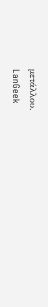μετάλλου.
LanGeek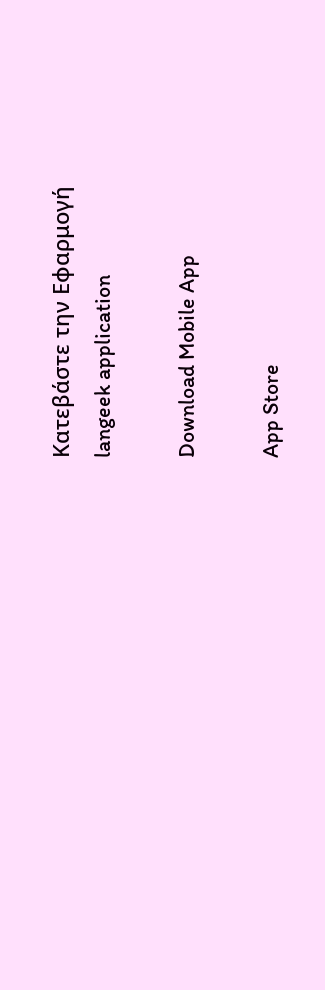Κατεβάστε την Εφαρμογή
langeek application

Download Mobile App

App Store